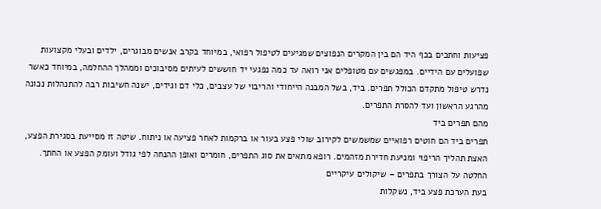פציעות וחתכים בכף היד הם בין המקרים הנפוצים שמגיעים לטיפול רפואי, במיוחד בקרב אנשים מבוגרים, ילדים ובעלי מקצועות שפועלים עם הידיים. במפגשים עם מטופלים אני רואה עד כמה נפגעי יד חוששים לעיתים מסיבוכים וממהלך ההחלמה, במיוחד כאשר נדרש טיפול מתקדם הכולל תפרים. ביד, בשל המבנה הייחודי והריבוי של עצבים, כלי דם וגידים, ישנה חשיבות רבה להתנהלות נכונה מהרגע הראשון ועד להסרת התפרים.
מהם תפרים ביד
תפרים ביד הם חוטים רפואיים שמשמשים לקירוב שולי פצע בעור או ברקמות לאחר פציעה או ניתוח. שיטה זו מסייעת בסגירת הפצע, האצת תהליך הריפוי ומניעת חדירת מזהמים. רופא מתאים את סוג התפרים, חומרים ואופן ההנחה לפי גודל ועומק הפצע או החתך.
החלטה על הצורך בתפרים – שיקולים עיקריים
בעת הערכת פצע ביד, נשקלות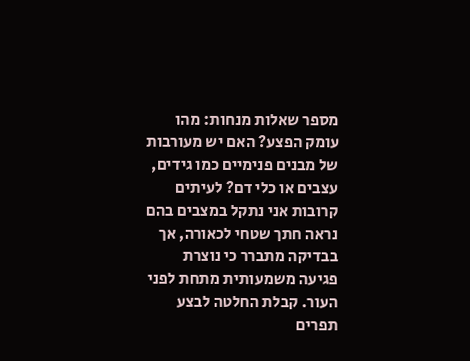מספר שאלות מנחות: מהו עומק הפצע? האם יש מעורבות של מבנים פנימיים כמו גידים, עצבים או כלי דם? לעיתים קרובות אני נתקל במצבים בהם נראה חתך שטחי לכאורה, אך בבדיקה מתברר כי נוצרת פגיעה משמעותית מתחת לפני העור. קבלת החלטה לבצע תפרים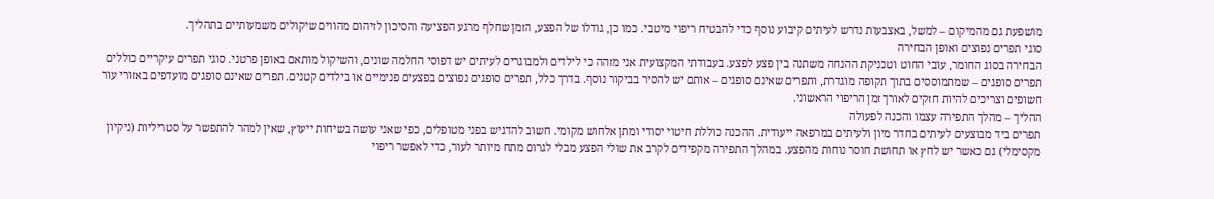מושפעת גם מהמיקום – למשל, באצבעות נדרש לעיתים קיבוע נוסף כדי להבטיח ריפוי מיטבי. כמו כן, גודלו של הפצע, הזמן שחלף מרגע הפציעה והסיכון לזיהום מהווים שיקולים משמעותיים בתהליך.
סוגי תפרים נפוצים ואופן הבחירה
הבחירה בסוג החומר, עובי החוט וטכניקת ההנחה משתנה בין פצע לפצע. בעבודתי המקצועית אני מזהה כי לילדים ולמבוגרים לעיתים יש דפוסי החלמה שונים, והשיקול מותאם באופן פרטני. סוגי תפרים עיקריים כוללים תפרים סופגים – שמתמוססים בתוך תקופה מוגדרת, ותפרים שאינם סופגים – אותם יש להסיר בביקור נוסף. בדרך כלל, תפרים סופגים נפוצים בפצעים פנימיים או בילדים קטנים. תפרים שאינם סופגים מועדפים באזורי עור חשופים וצריכים להיות חזקים לאורך זמן הריפוי הראשוני.
ההליך – מהלך התפירה עצמו והכנה לפעולה
תפרים ביד מבוצעים לעיתים בחדר מיון ולעיתים במרפאה ייעודית. ההכנה כוללת חיטוי יסודי ומתן אלחוש מקומי. חשוב להדגיש בפני מטופלים, כפי שאני עושה בשיחות ייעוץ, שאין למהר להתפשר על סטריליות (ניקיון מקסימלי) גם כאשר יש לחץ או תחושת חוסר נוחות מהפצע. במהלך התפירה מקפידים לקרב את שולי הפצע מבלי לגרום מתח מיותר לעור, כדי לאפשר ריפוי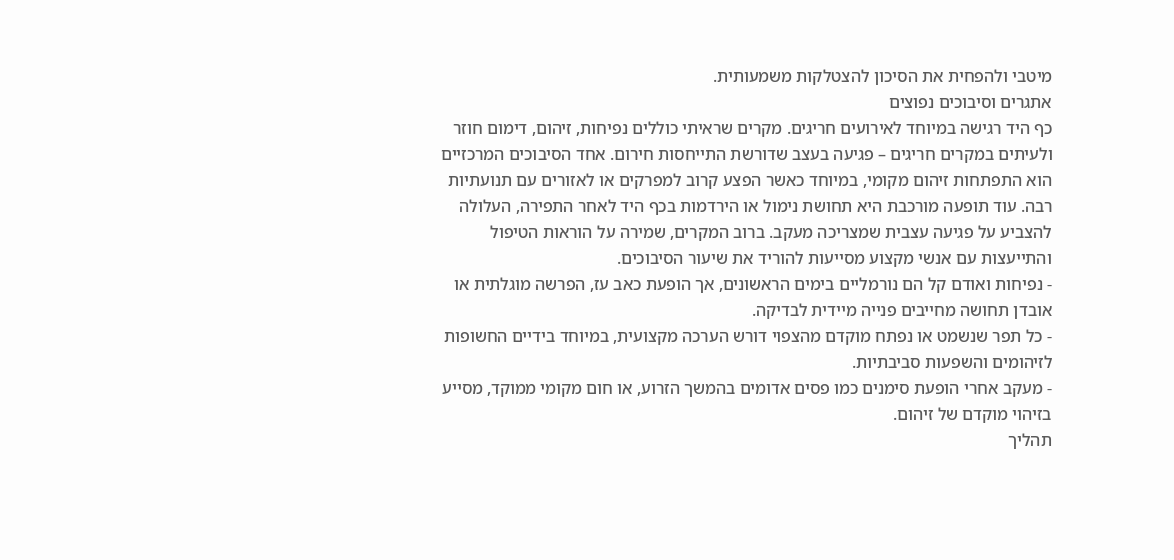מיטבי ולהפחית את הסיכון להצטלקות משמעותית.
אתגרים וסיבוכים נפוצים
כף היד רגישה במיוחד לאירועים חריגים. מקרים שראיתי כוללים נפיחות, זיהום, דימום חוזר ולעיתים במקרים חריגים – פגיעה בעצב שדורשת התייחסות חירום. אחד הסיבוכים המרכזיים הוא התפתחות זיהום מקומי, במיוחד כאשר הפצע קרוב למפרקים או לאזורים עם תנועתיות רבה. עוד תופעה מורכבת היא תחושת נימול או הירדמות בכף היד לאחר התפירה, העלולה להצביע על פגיעה עצבית שמצריכה מעקב. ברוב המקרים, שמירה על הוראות הטיפול והתייעצות עם אנשי מקצוע מסייעות להוריד את שיעור הסיבוכים.
- נפיחות ואודם קל הם נורמליים בימים הראשונים, אך הופעת כאב עז, הפרשה מוגלתית או אובדן תחושה מחייבים פנייה מיידית לבדיקה.
- כל תפר שנשמט או נפתח מוקדם מהצפוי דורש הערכה מקצועית, במיוחד בידיים החשופות לזיהומים והשפעות סביבתיות.
- מעקב אחרי הופעת סימנים כמו פסים אדומים בהמשך הזרוע, או חום מקומי ממוקד, מסייע בזיהוי מוקדם של זיהום.
תהליך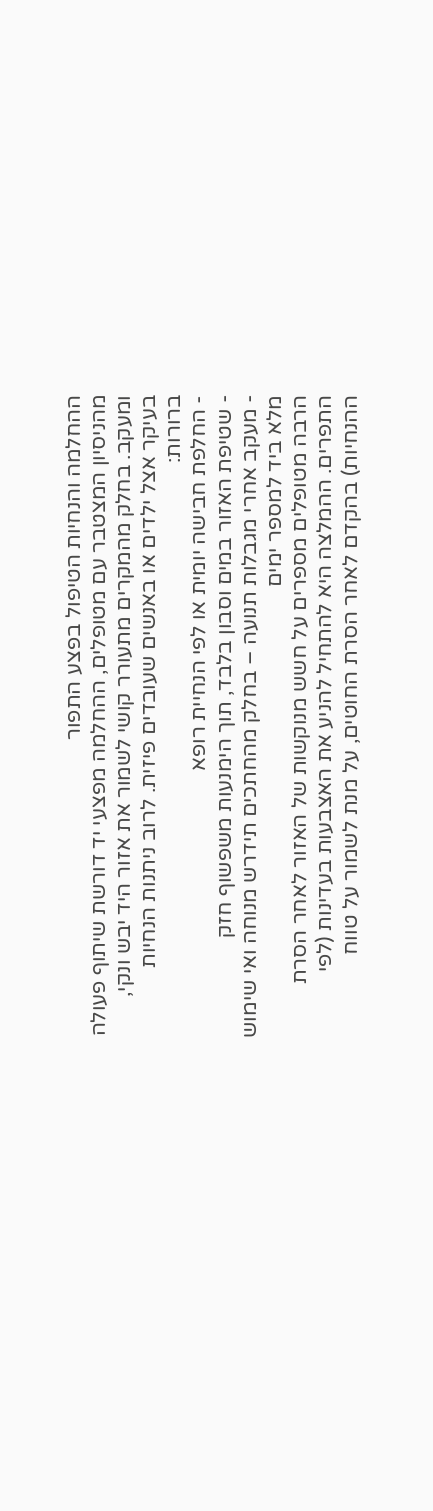ההחלמה והנחיות הטיפול בפצע התפור
מהניסיון המצטבר עם מטופלים, ההחלמה מפצעי יד דורשת שיתוף פעולה ומעקב. בחלק מהמקרים מתעורר קושי לשמור את אזור היד יבש ונקי, בעיקר אצל ילדים או באנשים שעובדים פיזית. לרוב ניתנות הנחיות ברורות:
- החלפת חבישה יומית או לפי הנחיית רופא
- שטיפת האזור במים וסבון בלבד, תוך הימנעות משפשוף חזק
- מעקב אחרי מגבלות תנועה – בחלק מהחתכים תידרש מנוחה ואי שימוש מלא ביד למספר ימים
הרבה מטופלים מספרים על חשש מנוקשות של האזור לאחר הסרת התפרים. ההמלצה היא להתחיל להניע את האצבעות בעדינות (לפי ההנחיות) בהקדם לאחר הסרת החוטים, על מנת לשמור על טווח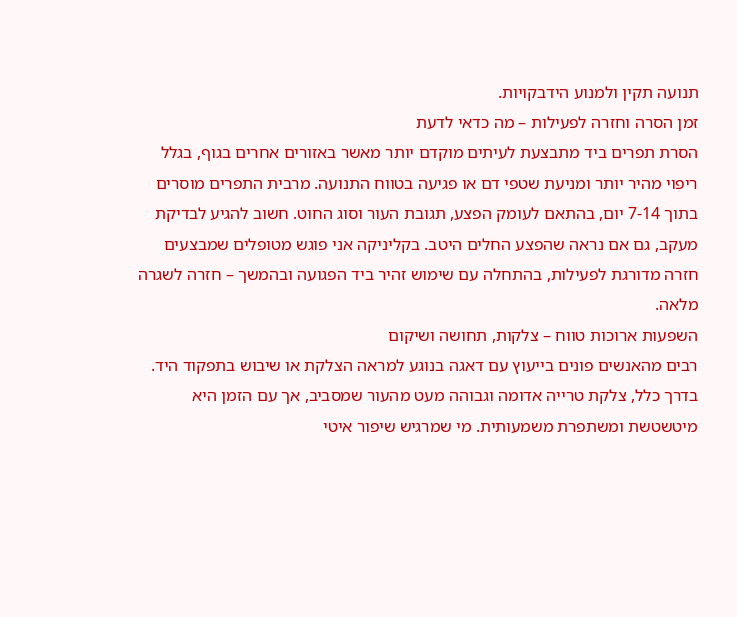תנועה תקין ולמנוע הידבקויות.
זמן הסרה וחזרה לפעילות – מה כדאי לדעת
הסרת תפרים ביד מתבצעת לעיתים מוקדם יותר מאשר באזורים אחרים בגוף, בגלל ריפוי מהיר יותר ומניעת שטפי דם או פגיעה בטווח התנועה. מרבית התפרים מוסרים בתוך 7-14 יום, בהתאם לעומק הפצע, תגובת העור וסוג החוט. חשוב להגיע לבדיקת מעקב, גם אם נראה שהפצע החלים היטב. בקליניקה אני פוגש מטופלים שמבצעים חזרה מדורגת לפעילות, בהתחלה עם שימוש זהיר ביד הפגועה ובהמשך – חזרה לשגרה מלאה.
השפעות ארוכות טווח – צלקות, תחושה ושיקום
רבים מהאנשים פונים בייעוץ עם דאגה בנוגע למראה הצלקת או שיבוש בתפקוד היד. בדרך כלל, צלקת טרייה אדומה וגבוהה מעט מהעור שמסביב, אך עם הזמן היא מיטשטשת ומשתפרת משמעותית. מי שמרגיש שיפור איטי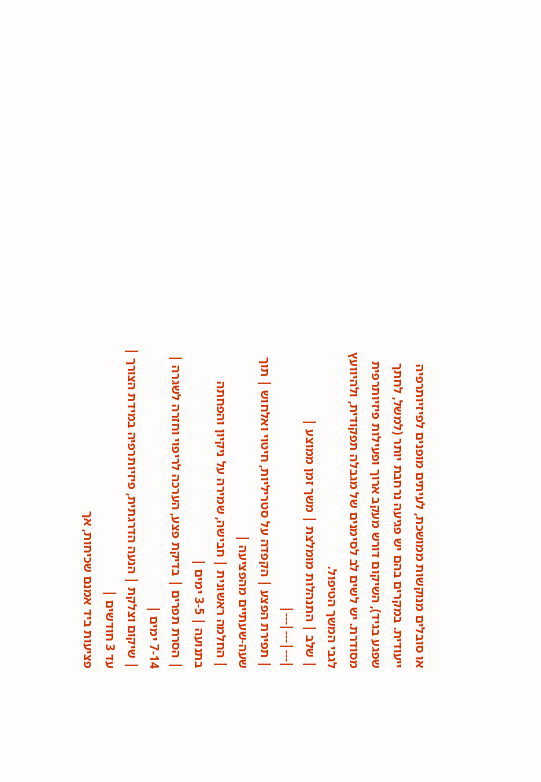או סובלים מנוקשות ממושכת, לעיתים מופנים לפיזיותרפיה ייעודית. במקרים בהם יש פגיעה נרחבת יותר (למשל, לחתך שפגע בגיד), השיקום דורש מעקב ארוך ופעילות פיזיותרפית מסודרת. יש לשים לב לסימנים של מגבלה תפקודית, ולהיוועץ לגבי המשך הטיפול.
| שלב | התנהלות מומלצת | משך זמן ממוצע |
|---|---|---|
| תפירת הפצע | הקפדה על סטריליות, חיטוי ואלחוש | תוך שעה-שעתיים מהפציעה |
| החלמה ראשונית | חבישה, שמירה על ניקיון והפחתה בתנועה | 3-5 ימים |
| הסרת תפרים | בדיקת פצע, הערכה לריפוי וחזרה לשגרה | 7-14 ימים |
| שיקום וצלקת | הנעה הדרגתית, פיזיותרפיה במידת הצורך | עד 3 חודשים |
פציעות ביד אמנם שכיחות, אך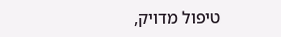טיפול מדויק,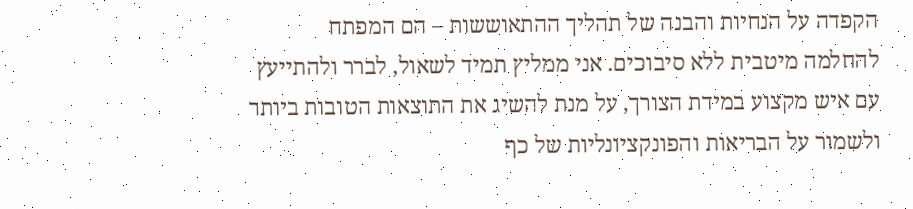הקפדה על הנחיות והבנה של תהליך ההתאוששות – הם המפתח להחלמה מיטבית ללא סיבוכים. אני ממליץ תמיד לשאול, לברר ולהתייעץ עם איש מקצוע במידת הצורך, על מנת להשיג את התוצאות הטובות ביותר ולשמור על הבריאות והפונקציונליות של כף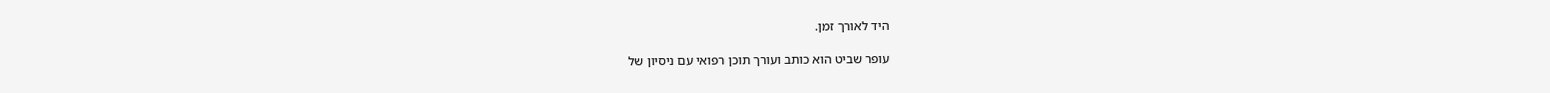היד לאורך זמן.

עופר שביט הוא כותב ועורך תוכן רפואי עם ניסיון של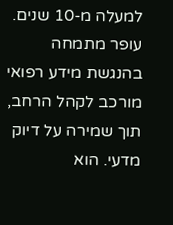למעלה מ-10 שנים. עופר מתמחה בהנגשת מידע רפואי מורכב לקהל הרחב, תוך שמירה על דיוק מדעי. הוא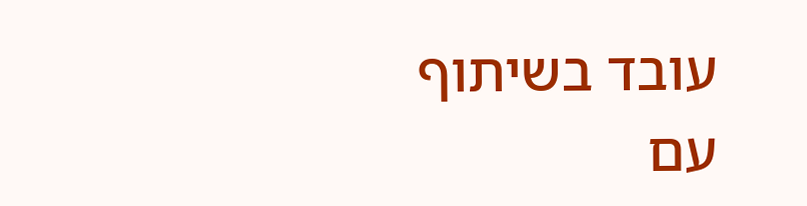עובד בשיתוף עם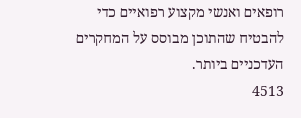רופאים ואנשי מקצוע רפואיים כדי להבטיח שהתוכן מבוסס על המחקרים העדכניים ביותר.
4513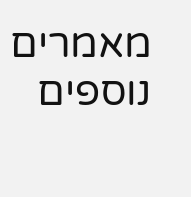מאמרים נוספים